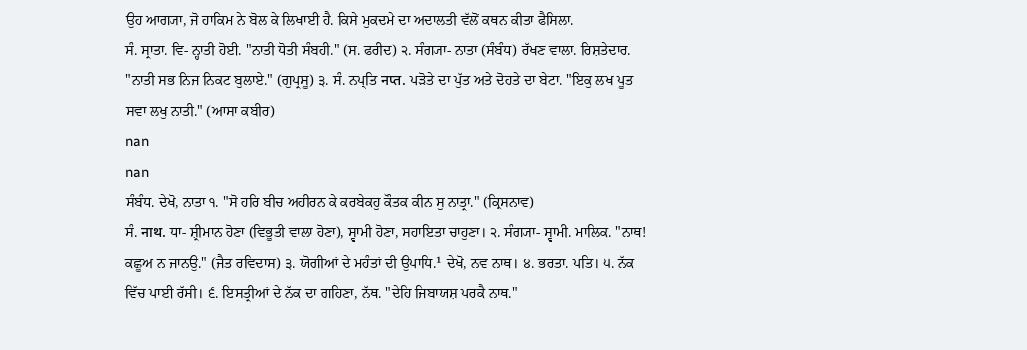ਉਹ ਆਗ੍ਯਾ, ਜੋ ਹਾਕਿਮ ਨੇ ਬੋਲ ਕੇ ਲਿਖਾਈ ਹੈ. ਕਿਸੇ ਮੁਕਦਮੇ ਦਾ ਅਦਾਲਤੀ ਵੱਲੋਂ ਕਥਨ ਕੀਤਾ ਫੈਸਿਲਾ.
ਸੰ. ਸ੍ਰਾਤਾ. ਵਿ- ਨ੍ਹਾਤੀ ਹੋਈ. "ਨਾਤੀ ਧੋਤੀ ਸੰਬਹੀ." (ਸ. ਫਰੀਦ) ੨. ਸੰਗ੍ਯਾ- ਨਾਤਾ (ਸੰਬੰਧ) ਰੱਖਣ ਵਾਲਾ. ਰਿਸ਼ਤੇਦਾਰ. "ਨਾਤੀ ਸਭ ਨਿਜ ਨਿਕਟ ਬੁਲਾਏ." (ਗੁਪ੍ਰਸੂ) ੩. ਸੰ. ਨਪ੍ਤਿ नप्त. ਪੜੋਤੇ ਦਾ ਪੁੱਤ ਅਤੇ ਦੋਹਤੇ ਦਾ ਬੇਟਾ. "ਇਕੁ ਲਖ ਪੂਤ ਸਵਾ ਲਖੁ ਨਾਤੀ." (ਆਸਾ ਕਬੀਰ)
nan
nan
ਸੰਬੰਧ. ਦੇਖੋ, ਨਾਤਾ ੧. "ਸੋ ਹਰਿ ਬੀਚ ਅਹੀਰਨ ਕੇ ਕਰਬੇਕਹੁ ਕੌਤਕ ਕੀਨ ਸੁ ਨਾਤ੍ਰਾ." (ਕ੍ਰਿਸਨਾਵ)
ਸੰ. नाथ. ਧਾ- ਸ਼੍ਰੀਮਾਨ ਹੋਣਾ (ਵਿਭੂਤੀ ਵਾਲਾ ਹੋਣਾ), ਸ੍ਵਾਮੀ ਹੋਣਾ, ਸਹਾਇਤਾ ਚਾਹੁਣਾ। ੨. ਸੰਗ੍ਯਾ- ਸ੍ਵਾਮੀ. ਮਾਲਿਕ. "ਨਾਥ! ਕਛੂਅ ਨ ਜਾਨਉ." (ਜੈਤ ਰਵਿਦਾਸ) ੩. ਯੋਗੀਆਂ ਦੇ ਮਹੰਤਾਂ ਦੀ ਉਪਾਧਿ.¹ ਦੇਖੋ, ਨਵ ਨਾਥ। ੪. ਭਰਤਾ. ਪਤਿ। ੫. ਨੱਕ ਵਿੱਚ ਪਾਈ ਰੱਸੀ। ੬. ਇਸਤ੍ਰੀਆਂ ਦੇ ਨੱਕ ਦਾ ਗਹਿਣਾ, ਨੱਥ. "ਦੇਹਿ ਜਿਬਾਯਸ਼ ਪਰਕੈ ਨਾਥ."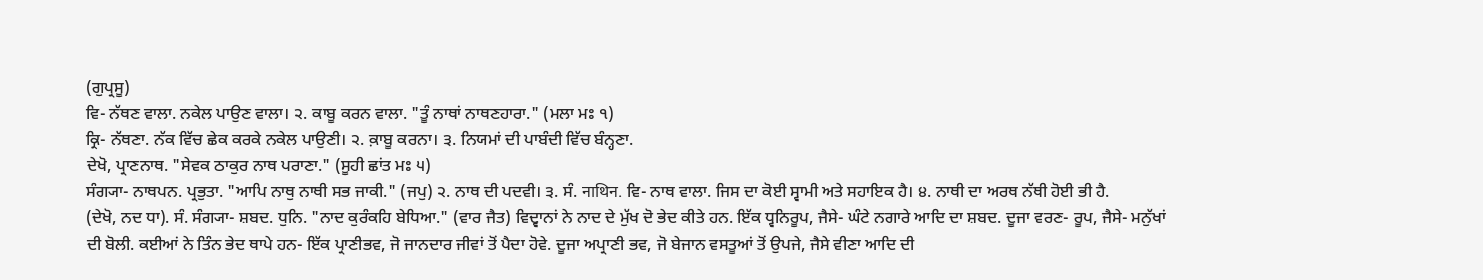(ਗੁਪ੍ਰਸੂ)
ਵਿ- ਨੱਥਣ ਵਾਲਾ. ਨਕੇਲ ਪਾਉਣ ਵਾਲਾ। ੨. ਕਾਬੂ ਕਰਨ ਵਾਲਾ. "ਤੂੰ ਨਾਥਾਂ ਨਾਥਣਹਾਰਾ." (ਮਲਾ ਮਃ ੧)
ਕ੍ਰਿ- ਨੱਥਣਾ. ਨੱਕ ਵਿੱਚ ਛੇਕ ਕਰਕੇ ਨਕੇਲ ਪਾਉਣੀ। ੨. ਕ਼ਾਬੂ ਕਰਨਾ। ੩. ਨਿਯਮਾਂ ਦੀ ਪਾਬੰਦੀ ਵਿੱਚ ਬੰਨ੍ਹਣਾ.
ਦੇਖੋ, ਪ੍ਰਾਣਨਾਥ. "ਸੇਵਕ ਠਾਕੁਰ ਨਾਥ ਪਰਾਣਾ." (ਸੂਹੀ ਛਾਂਤ ਮਃ ੫)
ਸੰਗ੍ਯਾ- ਨਾਥਪਨ. ਪ੍ਰਭੁਤਾ. "ਆਪਿ ਨਾਥੁ ਨਾਥੀ ਸਭ ਜਾਕੀ." (ਜਪੁ) ੨. ਨਾਥ ਦੀ ਪਦਵੀ। ੩. ਸੰ. नाथिन. ਵਿ- ਨਾਥ ਵਾਲਾ. ਜਿਸ ਦਾ ਕੋਈ ਸ੍ਵਾਮੀ ਅਤੇ ਸਹਾਇਕ ਹੈ। ੪. ਨਾਥੀ ਦਾ ਅਰਥ ਨੱਥੀ ਹੋਈ ਭੀ ਹੈ.
(ਦੇਖੋ, ਨਦ ਧਾ). ਸੰ. ਸੰਗ੍ਯਾ- ਸ਼ਬਦ. ਧੁਨਿ. "ਨਾਦ ਕੁਰੰਕਹਿ ਬੇਧਿਆ." (ਵਾਰ ਜੈਤ) ਵਿਦ੍ਵਾਨਾਂ ਨੇ ਨਾਦ ਦੇ ਮੁੱਖ ਦੋ ਭੇਦ ਕੀਤੇ ਹਨ. ਇੱਕ ਧ੍ਵਨਿਰੂਪ, ਜੈਸੇ- ਘੰਟੇ ਨਗਾਰੇ ਆਦਿ ਦਾ ਸ਼ਬਦ. ਦੂਜਾ ਵਰਣ- ਰੂਪ, ਜੈਸੇ- ਮਨੁੱਖਾਂ ਦੀ ਬੋਲੀ. ਕਈਆਂ ਨੇ ਤਿੰਨ ਭੇਦ ਥਾਪੇ ਹਨ- ਇੱਕ ਪ੍ਰਾਣੀਭਵ, ਜੋ ਜਾਨਦਾਰ ਜੀਵਾਂ ਤੋਂ ਪੈਦਾ ਹੋਵੇ. ਦੂਜਾ ਅਪ੍ਰਾਣੀ ਭਵ, ਜੋ ਬੇਜਾਨ ਵਸਤੂਆਂ ਤੋਂ ਉਪਜੇ, ਜੈਸੇ ਵੀਣਾ ਆਦਿ ਦੀ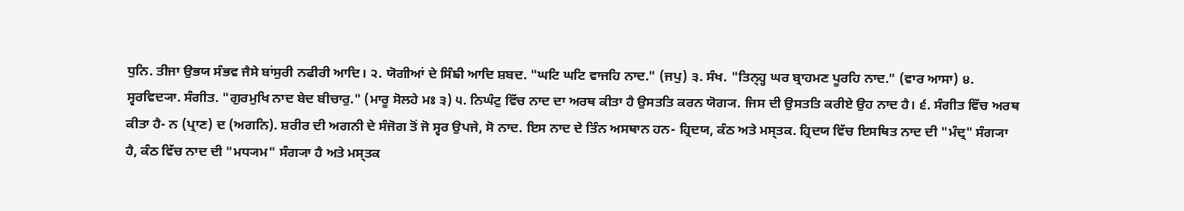ਧੁਨਿ. ਤੀਜਾ ਉਭਯ ਸੰਭਵ ਜੈਸੇ ਬਾਂਸੁਰੀ ਨਫੀਰੀ ਆਦਿ। ੨. ਯੋਗੀਆਂ ਦੇ ਸਿੰਙੀ ਆਦਿ ਸ਼ਬਦ. "ਘਟਿ ਘਟਿ ਵਾਜਹਿ ਨਾਦ." (ਜਪੁ) ੩. ਸੰਖ. "ਤਿਨ੍ਹ੍ਹ ਘਰ ਬ੍ਰਾਹਮਣ ਪੂਰਹਿ ਨਾਦ." (ਵਾਰ ਆਸਾ) ੪. ਸ੍ਵਰਵਿਦ੍ਯਾ. ਸੰਗੀਤ. "ਗੁਰਮੁਖਿ ਨਾਦ ਬੇਦ ਬੀਚਾਰੁ." (ਮਾਰੂ ਸੋਲਹੇ ਮਃ ੩) ੫. ਨਿਘੰਟੁ ਵਿੱਚ ਨਾਦ ਦਾ ਅਰਥ ਕੀਤਾ ਹੈ ਉਸਤਤਿ ਕਰਨ ਯੋਗ੍ਯ. ਜਿਸ ਦੀ ਉਸਤਤਿ ਕਰੀਏ ਉਹ ਨਾਦ ਹੈ। ੬. ਸੰਗੀਤ ਵਿੱਚ ਅਰਥ ਕੀਤਾ ਹੈ- ਨ (ਪ੍ਰਾਣ) ਦ (ਅਗਨਿ). ਸ਼ਰੀਰ ਦੀ ਅਗਨੀ ਦੇ ਸੰਜੋਗ ਤੋਂ ਜੋ ਸ੍ਵਰ ਉਪਜੇ, ਸੋ ਨਾਦ. ਇਸ ਨਾਦ ਦੇ ਤਿੰਨ ਅਸਥਾਨ ਹਨ- ਹ੍ਰਿਦਯ, ਕੰਠ ਅਤੇ ਮਸ੍ਤਕ. ਹ੍ਰਿਦਯ ਵਿੱਚ ਇਸਥਿਤ ਨਾਦ ਦੀ "ਮੰਦ੍ਰ" ਸੰਗ੍ਯਾ ਹੈ, ਕੰਠ ਵਿੱਚ ਨਾਦ ਦੀ "ਮਧ੍ਯਮ" ਸੰਗ੍ਯਾ ਹੈ ਅਤੇ ਮਸ੍ਤਕ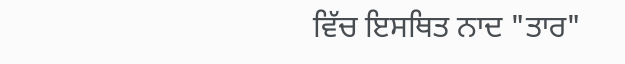ਵਿੱਚ ਇਸਥਿਤ ਨਾਦ "ਤਾਰ"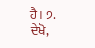ਹੈ। ੭. ਦੇਖੋ,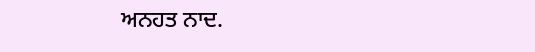ਅਨਹਤ ਨਾਦ.